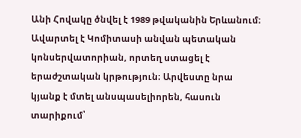Անի Հովակը ծնվել է 1989 թվականին Երևանում։ Ավարտել է Կոմիտասի անվան պետական կոնսերվատորիան, որտեղ ստացել է երաժշտական կրթություն։ Արվեստը նրա կյանք է մտել անսպասելիորեն, հասուն տարիքում՝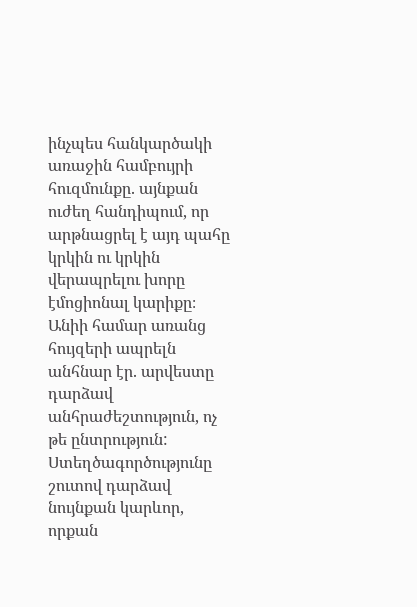ինչպես հանկարծակի առաջին համբույրի հուզմունքը. այնքան ուժեղ հանդիպում, որ արթնացրել է այդ պահը կրկին ու կրկին վերապրելու խորը էմոցիոնալ կարիքը։ Անիի համար առանց հույզերի ապրելն անհնար էր. արվեստը դարձավ անհրաժեշտություն, ոչ թե ընտրություն:
Ստեղծագործությունը շուտով դարձավ նույնքան կարևոր, որքան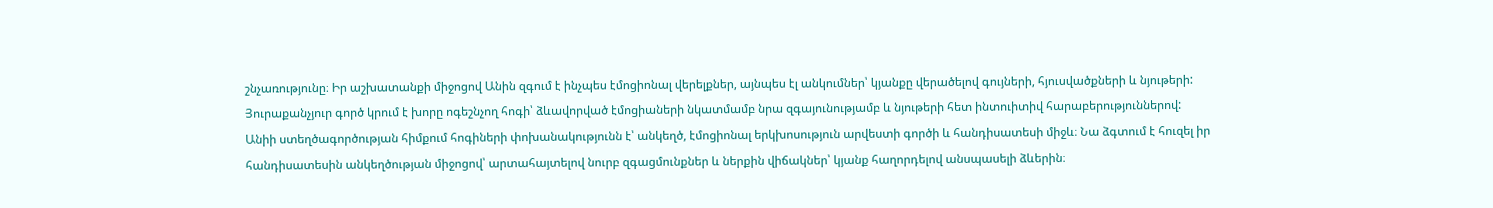շնչառությունը։ Իր աշխատանքի միջոցով Անին զգում է ինչպես էմոցիոնալ վերելքներ, այնպես էլ անկումներ՝ կյանքը վերածելով գույների, հյուսվածքների և նյութերի: Յուրաքանչյուր գործ կրում է խորը ոգեշնչող հոգի՝ ձևավորված էմոցիաների նկատմամբ նրա զգայունությամբ և նյութերի հետ ինտուիտիվ հարաբերություններով:
Անիի ստեղծագործության հիմքում հոգիների փոխանակությունն է՝ անկեղծ, էմոցիոնալ երկխոսություն արվեստի գործի և հանդիսատեսի միջև։ Նա ձգտում է հուզել իր հանդիսատեսին անկեղծության միջոցով՝ արտահայտելով նուրբ զգացմունքներ և ներքին վիճակներ՝ կյանք հաղորդելով անսպասելի ձևերին։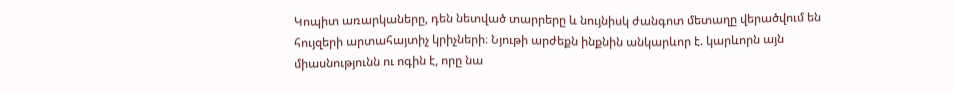Կոպիտ առարկաները, դեն նետված տարրերը և նույնիսկ ժանգոտ մետաղը վերածվում են հույզերի արտահայտիչ կրիչների։ Նյութի արժեքն ինքնին անկարևոր է. կարևորն այն միասնությունն ու ոգին է, որը նա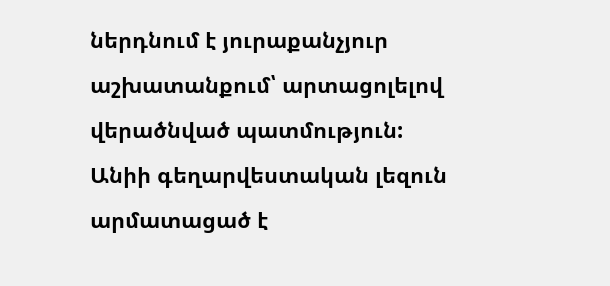ներդնում է յուրաքանչյուր աշխատանքում՝ արտացոլելով վերածնված պատմություն:
Անիի գեղարվեստական լեզուն արմատացած է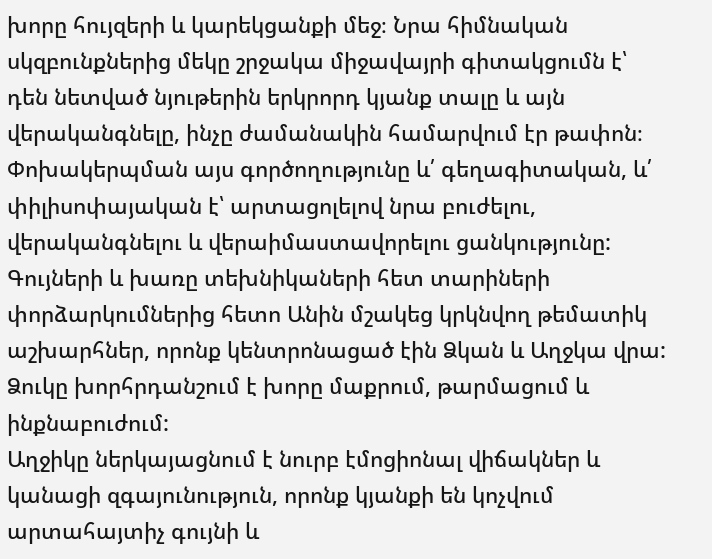խորը հույզերի և կարեկցանքի մեջ։ Նրա հիմնական սկզբունքներից մեկը շրջակա միջավայրի գիտակցումն է՝ դեն նետված նյութերին երկրորդ կյանք տալը և այն վերականգնելը, ինչը ժամանակին համարվում էր թափոն։ Փոխակերպման այս գործողությունը և՛ գեղագիտական, և՛ փիլիսոփայական է՝ արտացոլելով նրա բուժելու, վերականգնելու և վերաիմաստավորելու ցանկությունը:
Գույների և խառը տեխնիկաների հետ տարիների փորձարկումներից հետո Անին մշակեց կրկնվող թեմատիկ աշխարհներ, որոնք կենտրոնացած էին Ձկան և Աղջկա վրա:
Ձուկը խորհրդանշում է խորը մաքրում, թարմացում և ինքնաբուժում:
Աղջիկը ներկայացնում է նուրբ էմոցիոնալ վիճակներ և կանացի զգայունություն, որոնք կյանքի են կոչվում արտահայտիչ գույնի և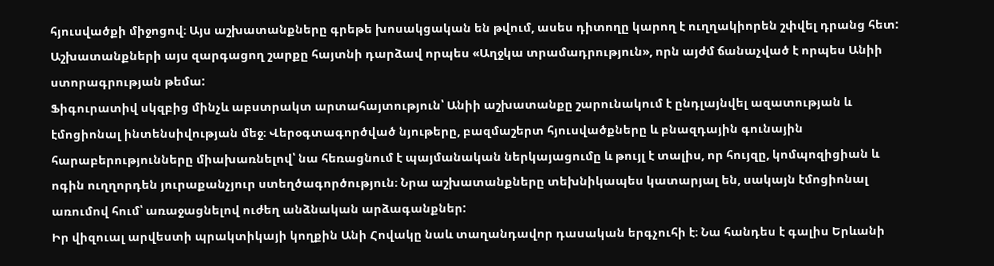հյուսվածքի միջոցով։ Այս աշխատանքները գրեթե խոսակցական են թվում, ասես դիտողը կարող է ուղղակիորեն շփվել դրանց հետ: Աշխատանքների այս զարգացող շարքը հայտնի դարձավ որպես «Աղջկա տրամադրություն», որն այժմ ճանաչված է որպես Անիի ստորագրության թեմա:
Ֆիգուրատիվ սկզբից մինչև աբստրակտ արտահայտություն՝ Անիի աշխատանքը շարունակում է ընդլայնվել ազատության և էմոցիոնալ ինտենսիվության մեջ։ Վերօգտագործված նյութերը, բազմաշերտ հյուսվածքները և բնազդային գունային հարաբերությունները միախառնելով՝ նա հեռացնում է պայմանական ներկայացումը և թույլ է տալիս, որ հույզը, կոմպոզիցիան և ոգին ուղղորդեն յուրաքանչյուր ստեղծագործություն։ Նրա աշխատանքները տեխնիկապես կատարյալ են, սակայն էմոցիոնալ առումով հում՝ առաջացնելով ուժեղ անձնական արձագանքներ:
Իր վիզուալ արվեստի պրակտիկայի կողքին Անի Հովակը նաև տաղանդավոր դասական երգչուհի է։ Նա հանդես է գալիս Երևանի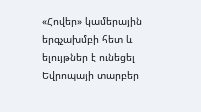«Հովեր» կամերային երգչախմբի հետ և ելույթներ է ունեցել Եվրոպայի տարբեր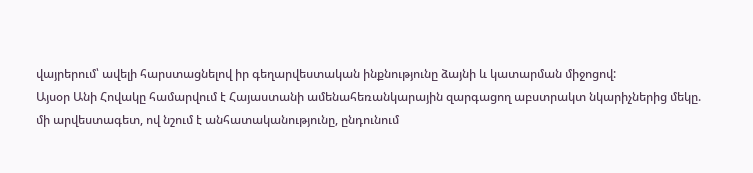վայրերում՝ ավելի հարստացնելով իր գեղարվեստական ինքնությունը ձայնի և կատարման միջոցով:
Այսօր Անի Հովակը համարվում է Հայաստանի ամենահեռանկարային զարգացող աբստրակտ նկարիչներից մեկը. մի արվեստագետ, ով նշում է անհատականությունը, ընդունում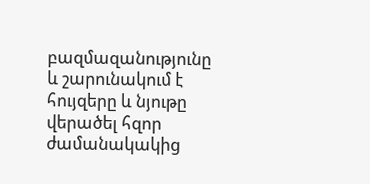բազմազանությունը և շարունակում է հույզերը և նյութը վերածել հզոր ժամանակակից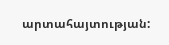արտահայտության: